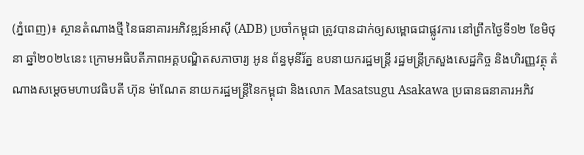(ភ្នំពេញ)៖ ស្ថានតំណាងថ្មី នៃធនាគារអភិវឌ្ឍន៍អាស៊ី (ADB) ប្រចាំកម្ពុជា ត្រូវបានដាក់ឲ្យសម្ពោធជាផ្លូវការ នៅព្រឹកថ្ងៃទី១២ ខែមិថុនា ឆ្នាំ២០២៤នេះ ក្រោមអធិបតីភាពអគ្គបណ្ឌិតសភាចារ្យ អូន ព័ន្ធមុនីរ័ត្ន ឧបនាយករដ្ឋមន្ត្រី រដ្ឋមន្រ្តីក្រសួងសេដ្ឋកិច្ច និងហិរញ្ញវត្ថុ តំណាងសម្ដេចមហាបវធិបតី ហ៊ុន ម៉ាណែត នាយករដ្ឋមន្ដ្រីនៃកម្ពុជា និងលោក Masatsugu Asakawa ប្រធានធនាគារអភិវ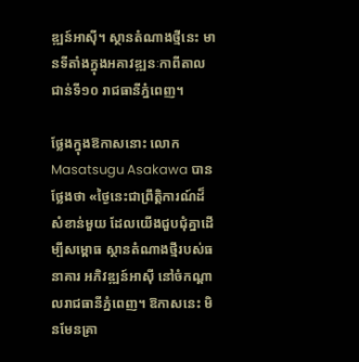ឌ្ឍន៍អាស៊ី។ ស្ថានតំណាងថ្មីនេះ មានទីតាំងក្នុងអគាវឌ្ឍនៈកាពីតាល ជាន់ទី១០ រាជធានីភ្នំពេញ។

ថ្លែងក្នុងឱកាសនោះ លោក Masatsugu Asakawa បានថ្លែងថា «ថ្ងៃនេះជាព្រឹត្តិការណ៍ដ៏សំខាន់មួយ ដែលយើងជួបជុំគ្នាដើម្បីសម្ពោធ ស្ថានតំណាងថ្មីរបស់ធនាគារ អភិវឌ្ឍន៍អាស៊ី នៅចំកណ្តាលរាជធានីភ្នំពេញ។ ឱកាសនេះ មិនមែនគ្រា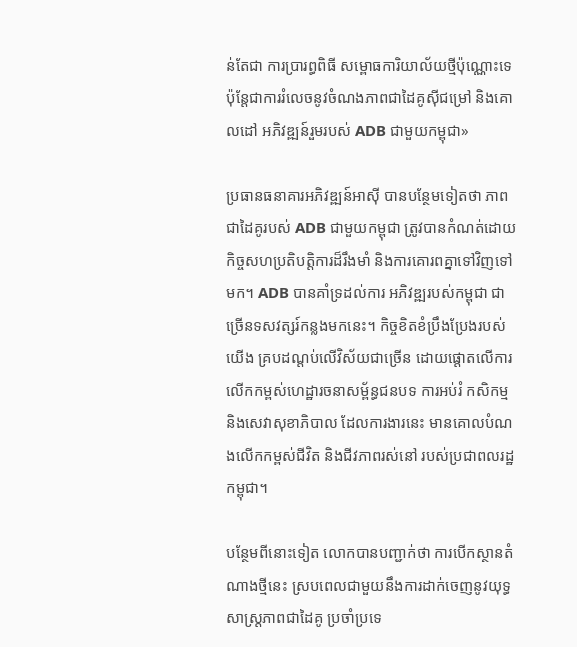ន់តែជា ការប្រារព្ធពិធី សម្ពោធការិយាល័យថ្មីប៉ុណ្ណោះទេ ប៉ុន្តែជាការរំលេចនូវចំណងភាពជាដៃគូស៊ីជម្រៅ និងគោលដៅ អភិវឌ្ឍន៍រួមរបស់ ADB ជាមួយកម្ពុជា»

ប្រធានធនាគារអភិវឌ្ឍន៍អាស៊ី បានបន្ថែមទៀតថា ភាពជាដៃគូរបស់ ADB ជាមួយកម្ពុជា ត្រូវបានកំណត់ដោយ កិច្ចសហប្រតិបត្តិការដ៏រឹងមាំ និងការគោរពគ្នាទៅវិញទៅមក។ ADB បានគាំទ្រដល់ការ អភិវឌ្ឍរបស់កម្ពុជា ជាច្រើនទសវត្សរ៍កន្លងមកនេះ។ កិច្ចខិតខំប្រឹងប្រែងរបស់យើង គ្របដណ្តប់លើវិស័យជាច្រើន ដោយផ្តោតលើការលើកកម្ពស់ហេដ្ឋារចនាសម្ព័ន្ធជនបទ ការអប់រំ កសិកម្ម និងសេវាសុខាភិបាល ដែលការងារនេះ មានគោលបំណងលើកកម្ពស់ជីវិត និងជីវភាពរស់នៅ របស់ប្រជាពលរដ្ឋកម្ពុជា។

បន្ថែមពីនោះទៀត លោកបានបញ្ជាក់ថា ការបើកស្ថានតំណាងថ្មីនេះ ស្របពេលជាមួយនឹងការដាក់ចេញនូវយុទ្ធសាស្ត្រភាពជាដៃគូ ប្រចាំប្រទេ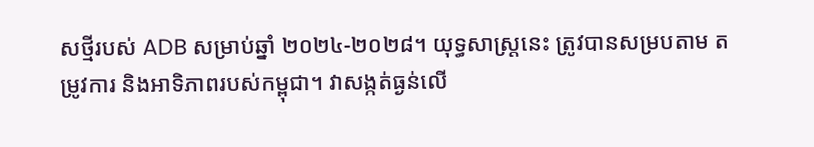សថ្មីរបស់ ADB សម្រាប់ឆ្នាំ ២០២៤-២០២៨។ យុទ្ធសាស្ត្រនេះ ត្រូវបានសម្របតាម តម្រូវការ និងអាទិភាពរបស់កម្ពុជា។ វាសង្កត់ធ្ងន់លើ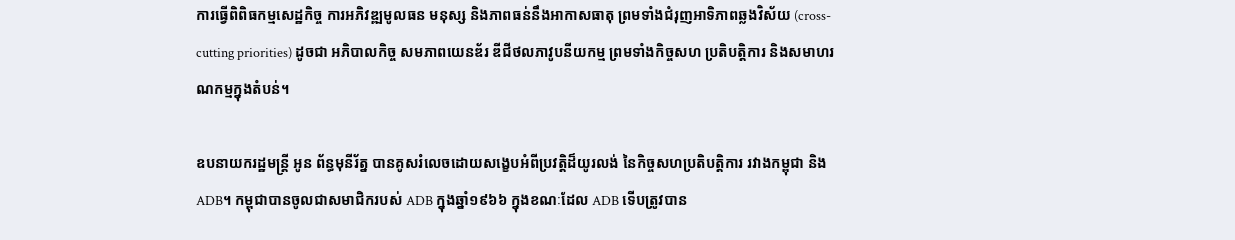ការធ្វើពិពិធកម្មសេដ្ឋកិច្ច ការអភិវឌ្ឍមូលធន មនុស្ស និងភាពធន់នឹងអាកាសធាតុ ព្រមទាំងជំរុញអាទិភាពឆ្លងវិស័យ (cross-cutting priorities) ដូចជា អភិបាលកិច្ច សមភាពយេនឌ័រ ឌីជីថលភាវូបនីយកម្ម ព្រមទាំងកិច្ចសហ ប្រតិបត្តិការ និងសមាហរណកម្មក្នុងតំបន់។

ឧបនាយករដ្ឋមន្ត្រី អូន ព័ន្ធមុនីរ័ត្ន បានគូសរំលេចដោយសង្ខេបអំពីប្រវត្តិដ៏យូរលង់ នៃកិច្ចសហប្រតិបត្តិការ រវាងកម្ពុជា និង ADB។ កម្ពុជាបានចូលជាសមាជិករបស់ ADB ក្នុងឆ្នាំ១៩៦៦ ក្នុងខណៈដែល ADB ទើបត្រូវបាន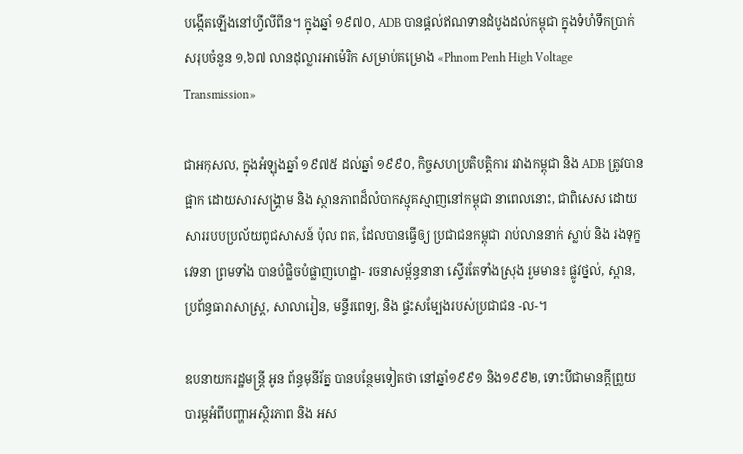បង្កើតឡើងនៅហ្វីលីពីន។ ក្នុងឆ្នាំ ១៩៧០, ADB បានផ្តល់ឥណទានដំបូងដល់កម្ពុជា ក្នុងទំហំទឹកប្រាក់សរុបចំនួន ១,៦៧ លានដុល្លារអាម៉េរិក សម្រាប់គម្រោង «Phnom Penh High Voltage Transmission»

ជាអកុសល, ក្នុងអំឡុងឆ្នាំ ១៩៧៥ ដល់ឆ្នាំ ១៩៩០, កិច្ចសហប្រតិបត្តិការ រវាងកម្ពុជា និង ADB ត្រូវបានផ្អាក ដោយសារសង្រ្គាម និង ស្ថានភាពដ៏លំបាកស្មុគស្មាញនៅកម្ពុជា នាពេលនោះ, ជាពិសេស ដោយសាររបបប្រល័យពូជសាសន៍ ប៉ុល ពត, ដែលបានធ្វើឲ្យ ប្រជាជនកម្ពុជា រាប់លាននាក់ ស្លាប់ និង រងទុក្ខវេទនា ព្រមទាំង បានបំផ្លិចបំផ្លាញហេដ្ឋា- រចនាសម្ព័ន្ធនានា ស្ទើរតែទាំងស្រុង រួមមាន៖ ផ្លូវថ្នល់, ស្ពាន, ប្រព័ន្ធធារាសាស្រ្ត, សាលារៀន, មន្ទីរពេទ្យ, និង ផ្ទះសម្បែងរបស់ប្រជាជន -ល-។

ឧបនាយករដ្ឋមន្ត្រី អូន ព័ន្ធមុនីរ័ត្ន បានបន្ថែមទៀតថា នៅឆ្នាំ១៩៩១ និង១៩៩២, ទោះបីជាមានក្តីព្រួយបារម្ភអំពីបញ្ហាអស្ថិរភាព និង អស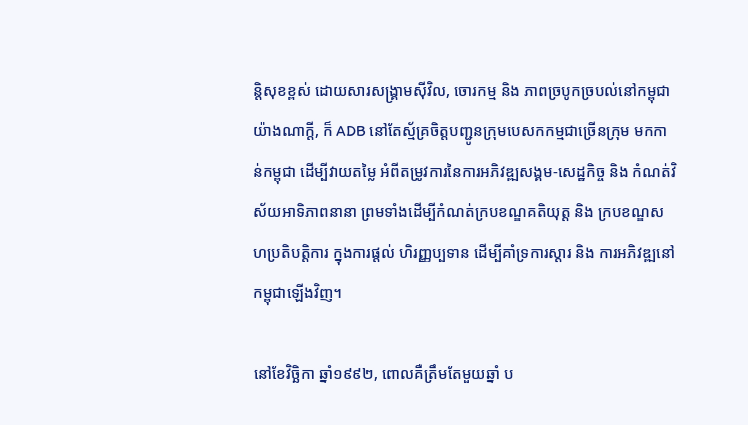ន្តិសុខខ្ពស់ ដោយសារសង្គ្រាមស៊ីវិល, ចោរកម្ម និង ភាពច្របូកច្របល់នៅកម្ពុជា យ៉ាងណាក្តី, ក៏ ADB នៅតែស្ម័គ្រចិត្តបញ្ជូនក្រុមបេសកកម្មជាច្រើនក្រុម មកកាន់កម្ពុជា ដើម្បីវាយតម្លៃ អំពីតម្រូវការនៃការអភិវឌ្ឍសង្គម-សេដ្ឋកិច្ច និង កំណត់វិស័យអាទិភាពនានា ព្រមទាំងដើម្បីកំណត់ក្របខណ្ឌគតិយុត្ត និង ក្របខណ្ឌសហប្រតិបត្តិការ ក្នុងការផ្តល់ ហិរញ្ញប្បទាន ដើម្បីគាំទ្រការស្តារ និង ការអភិវឌ្ឍនៅកម្ពុជាឡើងវិញ។

នៅខែវិច្ឆិកា ឆ្នាំ១៩៩២, ពោលគឺត្រឹមតែមួយឆ្នាំ ប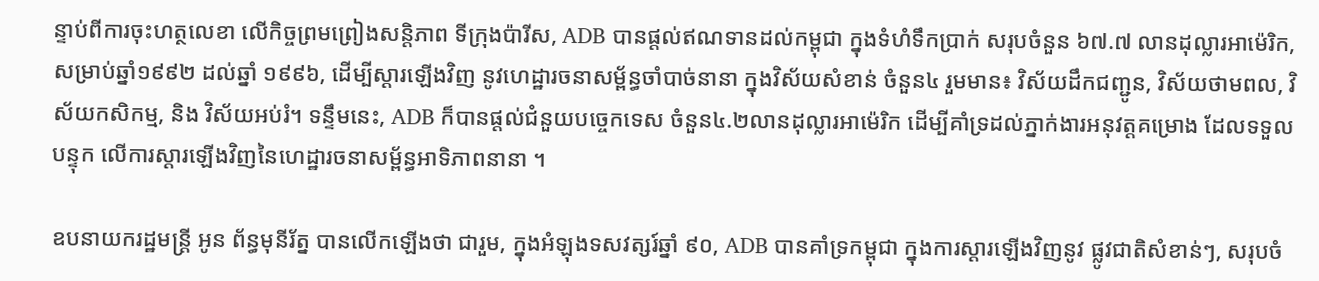ន្ទាប់ពីការចុះហត្ថលេខា លើកិច្ចព្រមព្រៀងសន្តិភាព ទីក្រុងប៉ារីស, ADB បានផ្តល់ឥណទានដល់កម្ពុជា ក្នុងទំហំទឹកប្រាក់ សរុបចំនួន ៦៧.៧ លានដុល្លារអាម៉េរិក, សម្រាប់ឆ្នាំ១៩៩២ ដល់ឆ្នាំ ១៩៩៦, ដើម្បីស្តារឡើងវិញ នូវហេដ្ឋារចនាសម្ព័ន្ធចាំបាច់នានា ក្នុងវិស័យសំខាន់ ចំនួន៤ រួមមាន៖ វិស័យដឹកជញ្ជូន, វិស័យថាមពល, វិស័យកសិកម្ម, និង វិស័យអប់រំ។ ទន្ទឹមនេះ, ADB ក៏បានផ្តល់ជំនួយបច្ចេកទេស ចំនួន៤.២លានដុល្លារអាម៉េរិក ដើម្បីគាំទ្រដល់ភ្នាក់ងារអនុវត្តគម្រោង ដែលទទួលបន្ទុក លើការស្តារឡើងវិញនៃហេដ្ឋារចនាសម្ព័ន្ធអាទិភាពនានា ។

ឧបនាយករដ្ឋមន្ត្រី អូន ព័ន្ធមុនីរ័ត្ន បានលើកឡើងថា ជារួម, ក្នុងអំឡុងទសវត្សរ៍ឆ្នាំ ៩០, ADB បានគាំទ្រកម្ពុជា ក្នុងការស្តារឡើងវិញនូវ ផ្លូវជាតិសំខាន់ៗ, សរុបចំ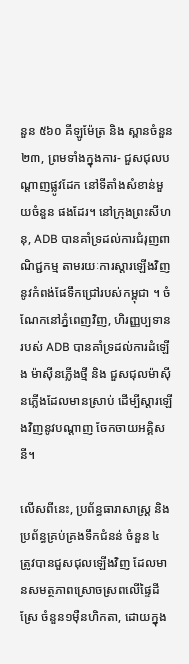នួន ៥៦០ គីឡូម៉ែត្រ និង ស្ពានចំនួន ២៣, ព្រមទាំងក្នុងការ- ជួសជុលបណ្តាញផ្លូវដែក នៅទីតាំងសំខាន់មួយចំនួន ផងដែរ។ នៅក្រុងព្រះសីហនុ, ADB បានគាំទ្រដល់ការជំរុញពាណិជ្ជកម្ម តាមរយៈការស្តារឡើងវិញ នូវកំពង់ផែទឹកជ្រៅរបស់កម្ពុជា ។ ចំណែកនៅភ្នំពេញវិញ, ហិរញ្ញប្បទានរបស់ ADB បានគាំទ្រដល់ការដំឡើង ម៉ាស៊ីនភ្លើងថ្មី និង ជួសជុលម៉ាស៊ីនភ្លើងដែលមានស្រាប់ ដើម្បីស្តារឡើងវិញនូវបណ្តាញ ចែកចាយអគ្គិសនី។

លើសពីនេះ, ប្រព័ន្ធធារាសាស្ត្រ និង ប្រព័ន្ធគ្រប់គ្រងទឹកជំនន់ ចំនួន ៤ ត្រូវបានជួសជុលឡើងវិញ ដែលមានសមត្ថភាពស្រោចស្រពលើផ្ទៃដីស្រែ ចំនួន១ម៉ឺនហិកតា, ដោយក្នុង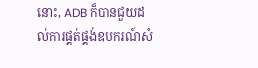នោះ, ADB ក៏បានជួយដល់ការផ្គត់ផ្គង់ឧបករណ៍សំ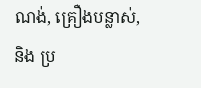ណង់, គ្រឿងបន្លាស់, និង ប្រ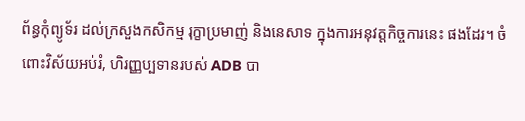ព័ន្ធកុំព្យូទ័រ ដល់ក្រសួងកសិកម្ម រុក្ខាប្រមាញ់ និងនេសាទ ក្នុងការអនុវត្តកិច្ចការនេះ ផងដែរ។ ចំពោះវិស័យអប់រំ, ហិរញ្ញប្បទានរបស់ ADB បា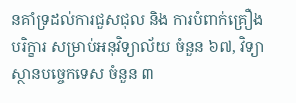នគាំទ្រដល់ការជួសជុល និង ការបំពាក់គ្រឿងបរិក្ខារ សម្រាប់អនុវិទ្យាល័យ ចំនួន ៦៧, វិទ្យាស្ថានបច្ចេកទេស ចំនួន ៣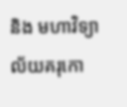និង មហាវិទ្យាល័យគរុកោ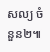សល្យ ចំនួន២៕